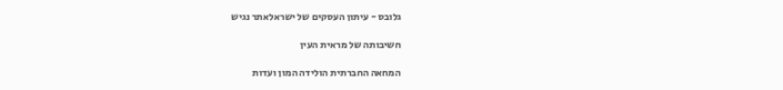גלובס - עיתון העסקים של ישראלאתר נגיש

חשיבותה של מראית העין

המחאה החברתית הולידה המון ועדות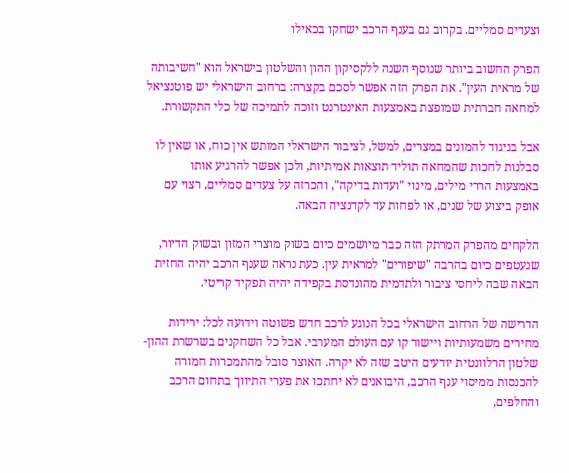וצעדים סמליים. בקרוב גם בענף הרכב ישחקו בכאילו

הפרק החשוב ביותר שנוסף השנה ללקסיקון ההון והשלטון בישראל הוא "חשיבותה של מראית העין". את הפרק הזה אפשר לסכם בקצרה: ברחוב הישראלי יש פוטנציאל למחאה חברתית שמופצת באמצעות האינטרנט וזוכה לתמיכה של כלי התקשורת.

אבל בניגוד להמונים במצרים, למשל, לציבור הישראלי המותש אין כוח, או שאין לו סבלנות לחכות שהמחאה תוליד תוצאות אמיתיות, ולכן אפשר להרגיע אותו באמצעות הררי מילים, מינוי "ועדות בדיקה", והכרזה על צעדים סמליים, רצוי עם אופק ביצוע של שנים, או לפחות עד לקדנציה הבאה.

הלקחים מהפרק המרתק הזה כבר מיושמים כיום בשוק מוצרי המזון ובשוק הדיור, שנעטפים כיום בהרבה "שיפורים" למראית עין. כעת נראה שענף הרכב יהיה החזית הבאה שבה ליחסי ציבור ולתדמית מהונדסת בקפידה יהיה תפקיד קריטי.

הדרישה של הרחוב הישראלי בכל הנוגע לרכב חדש פשוטה וידועה לכל: ירידות מחירים משמעותיות ויישור קו עם העולם המערבי. אבל כל השחקנים בשרשרת ההון-שלטון הרלוונטית יודעים היטב שזה לא יקרה. האוצר סובל מהתמכרות חמורה להכנסות ממיסוי ענף הרכב, היבואנים לא יחתכו את פערי התיווך בתחום הרכב והחלפים,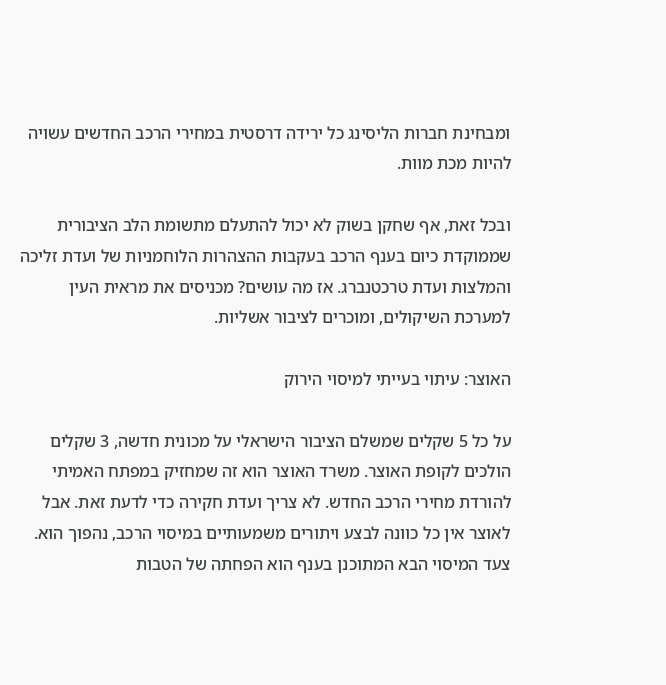ומבחינת חברות הליסינג כל ירידה דרסטית במחירי הרכב החדשים עשויה להיות מכת מוות.

ובכל זאת, אף שחקן בשוק לא יכול להתעלם מתשומת הלב הציבורית שממוקדת כיום בענף הרכב בעקבות ההצהרות הלוחמניות של ועדת זליכה והמלצות ועדת טרכטנברג. אז מה עושים? מכניסים את מראית העין למערכת השיקולים, ומוכרים לציבור אשליות.

האוצר: עיתוי בעייתי למיסוי הירוק

על כל 5 שקלים שמשלם הציבור הישראלי על מכונית חדשה, 3 שקלים הולכים לקופת האוצר. משרד האוצר הוא זה שמחזיק במפתח האמיתי להורדת מחירי הרכב החדש. לא צריך ועדת חקירה כדי לדעת זאת. אבל לאוצר אין כל כוונה לבצע ויתורים משמעותיים במיסוי הרכב, נהפוך הוא. צעד המיסוי הבא המתוכנן בענף הוא הפחתה של הטבות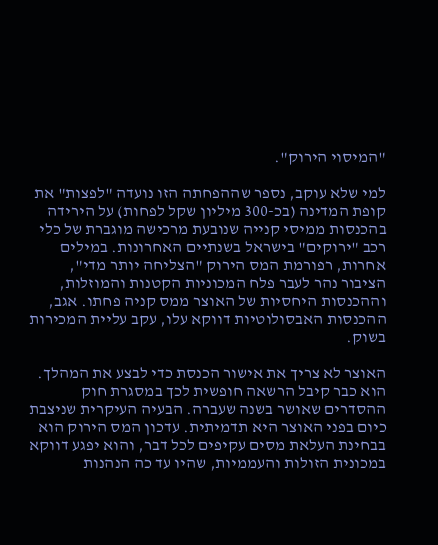"המיסוי הירוק".

למי שלא עוקב, נספר שההפחתה הזו נועדה "לפצות" את קופת המדינה (בכ-300 מיליון שקל לפחות) על הירידה בהכנסות ממיסי קנייה שנובעת מרכישה מוגברת של כלי רכב "ירוקים" בישראל בשנתיים האחרונות. במילים אחרות, רפורמת המס הירוק "הצליחה יותר מדי", הציבור נהר לעבר פלח המכוניות הקטנות והמוזלות, וההכנסות היחסיות של האוצר ממס קניה פחתו. אגב, ההכנסות האבסולוטיות דווקא עלו, עקב עליית המכירות בשוק.

האוצר לא צריך את אישור הכנסת כדי לבצע את המהלך. הוא כבר קיבל הרשאה חופשית לכך במסגרת חוק ההסדרים שאושר בשנה שעברה. הבעיה העיקרית שניצבת כיום בפני האוצר היא תדמיתית. עדכון המס הירוק הוא בבחינת העלאת מסים עקיפים לכל דבר, והוא יפגע דווקא במכונית הזולות והעממיות, שהיו עד כה הנהנות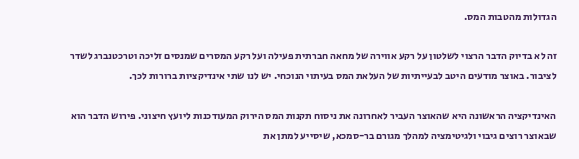הגדולות מהטבות המס.

זה לא בדיוק הדבר הרצוי לשלטון על רקע אווירה של מחאה חברתית פעילה ועל רקע המסרים שמנסים זליכה וטרכטנברג לשדר לציבור. באוצר מודעים היטב לבעייתיות של העלאת המס בעיתוי הנוכחי. יש לנו שתי אינדיקציות ברורות לכך.

האינדיקציה הראשונה היא שהאוצר העביר לאחרונה את ניסוח תקנות המס הירוק המעודכנות ליועץ חיצוני. פירוש הדבר הוא שבאוצר רוצים גיבוי ולגיטימציה למהלך מגורם בר-סמכא, שיסייע למתן את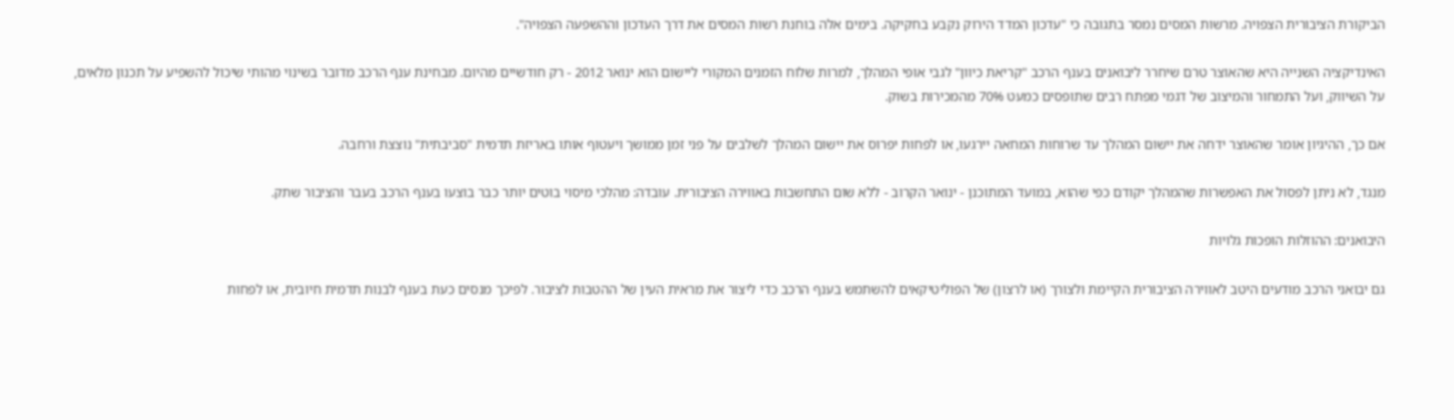הביקורת הציבורית הצפויה. מרשות המסים נמסר בתגובה כי "עדכון המדד הירוק נקבע בחקיקה. בימים אלה בוחנת רשות המסים את דרך העדכון וההשפעה הצפויה".

האינדיקציה השנייה היא שהאוצר טרם שיחרר ליבואנים בענף הרכב "קריאת כיוון" לגבי אופי המהלך, למרות שלוח הזמנים המקורי ליישום הוא ינואר 2012 - רק חודשיים מהיום. מבחינת ענף הרכב מדובר בשינוי מהותי שיכול להשפיע על תכנון מלאים, על השיווק, ועל התמחור והמיצוב של דגמי מפתח רבים שתופסים כמעט 70% מהמכירות בשוק.

אם כך, ההיגיון אומר שהאוצר ידחה את יישום המהלך עד שרוחות המחאה יירגעו, או לפחות יפרוס את יישום המהלך לשלבים על פני זמן ממושך ויעטוף אותו באריזת תדמית "סביבתית" נוצצת ורחבה.

מנגד, לא ניתן לפסול את האפשרות שהמהלך יקודם כפי שהוא, במועד המתוכנן - ינואר הקרוב - ללא שום התחשבות באווירה הציבורית. עובדה: מהלכי מיסוי בוטים יותר כבר בוצעו בענף הרכב בעבר והציבור שתק.

היבואנים: ההוזלות הופכות גלויות

גם יבואני הרכב מודעים היטב לאווירה הציבורית הקיימת ולצורך (או לרצון) של הפוליטיקאים להשתמש בענף הרכב כדי ליצור את מראית העין של ההטבות לציבור. לפיכך מנסים כעת בענף לבנות תדמית חיובית, או לפחות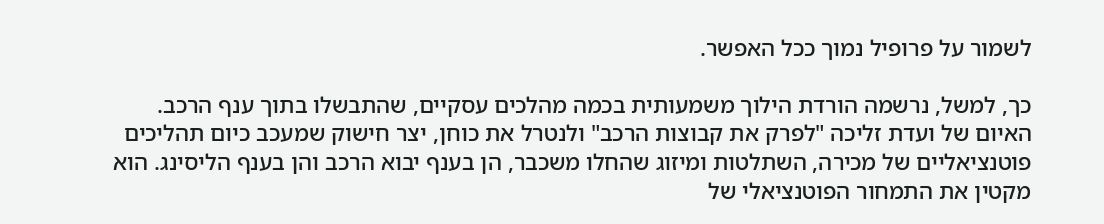לשמור על פרופיל נמוך ככל האפשר.

כך, למשל, נרשמה הורדת הילוך משמעותית בכמה מהלכים עסקיים, שהתבשלו בתוך ענף הרכב. האיום של ועדת זליכה "לפרק את קבוצות הרכב" ולנטרל את כוחן, יצר חישוק שמעכב כיום תהליכים פוטנציאליים של מכירה, השתלטות ומיזוג שהחלו משכבר, הן בענף יבוא הרכב והן בענף הליסינג. הוא מקטין את התמחור הפוטנציאלי של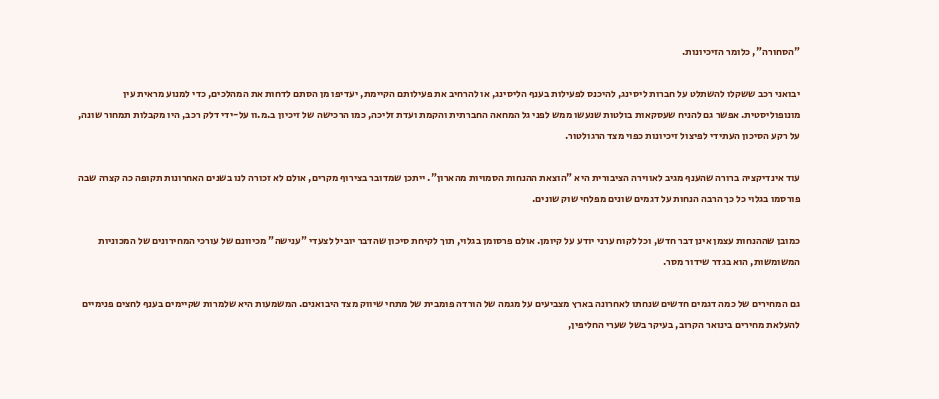"הסחורה", כלומר הזיכיונות.

יבואני רכב ששקלו להשתלט על חברות ליסינג, להיכנס לפעילות בענף הליסינג, או להרחיב את פעילותם הקיימת, יעדיפו מן הסתם לדחות את המהלכים, כדי למנוע מראית עין מונופוליסטית. אפשר גם להניח שעסקאות בולטות שנעשו ממש לפני גל המחאה החברתית והקמת ועדת זליכה, כמו הרכישה של זיכיון ב.מ.וו על-ידי דלק רכב, היו מקבלות תמחור שונה, על רקע הסיכון העתידי לפיצול זיכיונות כפוי מצד הרגולטור.

עוד אינדיקציה ברורה שהענף מגיב לאווירה הציבורית היא "הוצאת ההנחות הסמויות מהארון". ייתכן שמדובר בצירוף מקרים, אולם לא זכורה לנו בשנים האחרונות תקופה כה קצרה שבה פורסמו בגלוי כל כך הרבה הנחות על דגמים שונים מפלחי שוק שונים.

כמובן שההנחות עצמן אינן דבר חדש, וכל לקוח ערני יודע על קיומן. אולם פרסומן בגלוי, תוך לקיחת סיכון שהדבר יוביל לצעדי "ענישה" מכיוונם של עורכי המחירונים של המכוניות המשומשות, הוא בגדר שידור מסר.

גם המחירים של כמה דגמים חדשים שנחתו לאחרונה בארץ מצביעים על מגמה של הורדה פומבית של מתחי שיווק מצד היבואנים. המשמעות היא שלמרות שקיימים בענף לחצים פנימיים להעלאת מחירים בינואר הקרוב, בעיקר בשל שערי החליפין,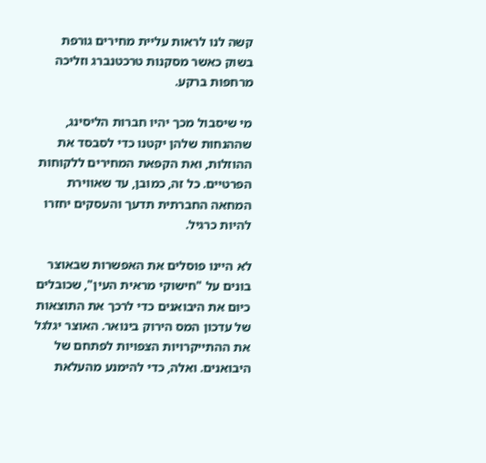קשה לנו לראות עליית מחירים גורפת בשוק כאשר מסקנות טרכטנברג וזליכה מרחפות ברקע.

מי שיסבול מכך יהיו חברות הליסינג, שההנחות שלהן יקטנו כדי לסבסד את ההוזלות, ואת הקפאת המחירים ללקוחות הפרטיים. כל זה, כמובן, עד שאווירת המחאה החברתית תדעך והעסקים יחזרו להיות כרגיל.

לא היינו פוסלים את האפשרות שבאוצר בונים על "חישוקי מראית העין", שכובלים כיום את היבואנים כדי לרכך את התוצאות של עדכון המס הירוק בינואר. האוצר יגלגל את ההתייקרויות הצפויות לפתחם של היבואנים. ואלה, כדי להימנע מהעלאת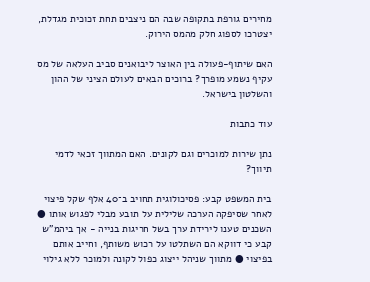מחירים גורפת בתקופה שבה הם ניצבים תחת זכוכית מגדלת, יצטרכו לספוג חלק מהמס הירוק.

האם שיתוף-פעולה בין האוצר ליבואנים סביב העלאה של מס עקיף נשמע מופרך? ברוכים הבאים לעולם הציני של ההון והשלטון בישראל.

עוד כתבות

נתן שירות למוכרים וגם לקונים. האם המתווך זכאי לדמי תיווך?

בית המשפט קבע: פסיכולוגית תחויב ב־40 אלף שקל פיצוי לאחר שסיפקה הערכה שלילית על תובע מבלי לפגוש אותו ● השכנים טענו לירידת ערך בשל חריגות בנייה - אך ביהמ"ש קבע כי דווקא הם השתלטו על רכוש משותף, וחייב אותם בפיצוי ● מתווך שניהל ייצוג כפול לקונה ולמוכר ללא גילוי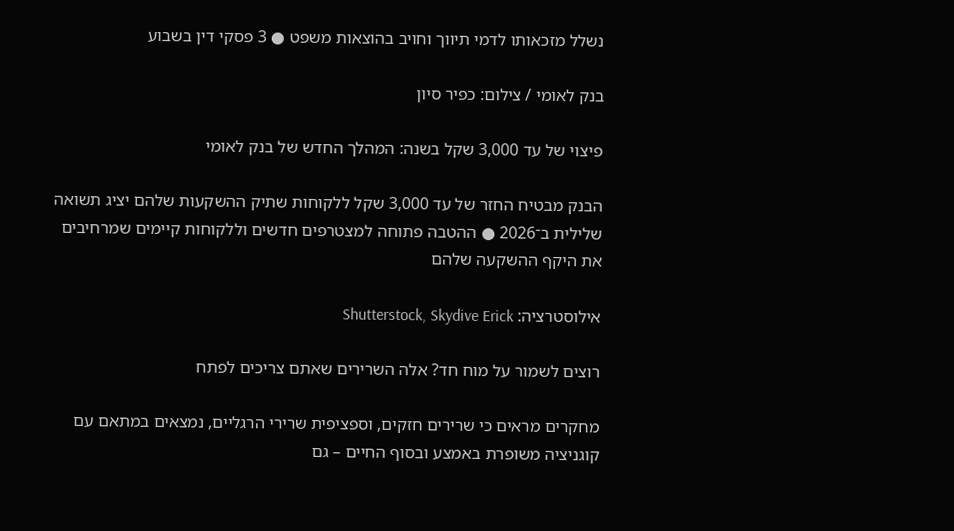נשלל מזכאותו לדמי תיווך וחויב בהוצאות משפט ● 3 פסקי דין בשבוע

בנק לאומי / צילום: כפיר סיון

פיצוי של עד 3,000 שקל בשנה: המהלך החדש של בנק לאומי

הבנק מבטיח החזר של עד 3,000 שקל ללקוחות שתיק ההשקעות שלהם יציג תשואה שלילית ב־2026 ● ההטבה פתוחה למצטרפים חדשים וללקוחות קיימים שמרחיבים את היקף ההשקעה שלהם

אילוסטרציה: Shutterstock, Skydive Erick

רוצים לשמור על מוח חד? אלה השרירים שאתם צריכים לפתח

מחקרים מראים כי שרירים חזקים, וספציפית שרירי הרגליים, נמצאים במתאם עם קוגניציה משופרת באמצע ובסוף החיים – גם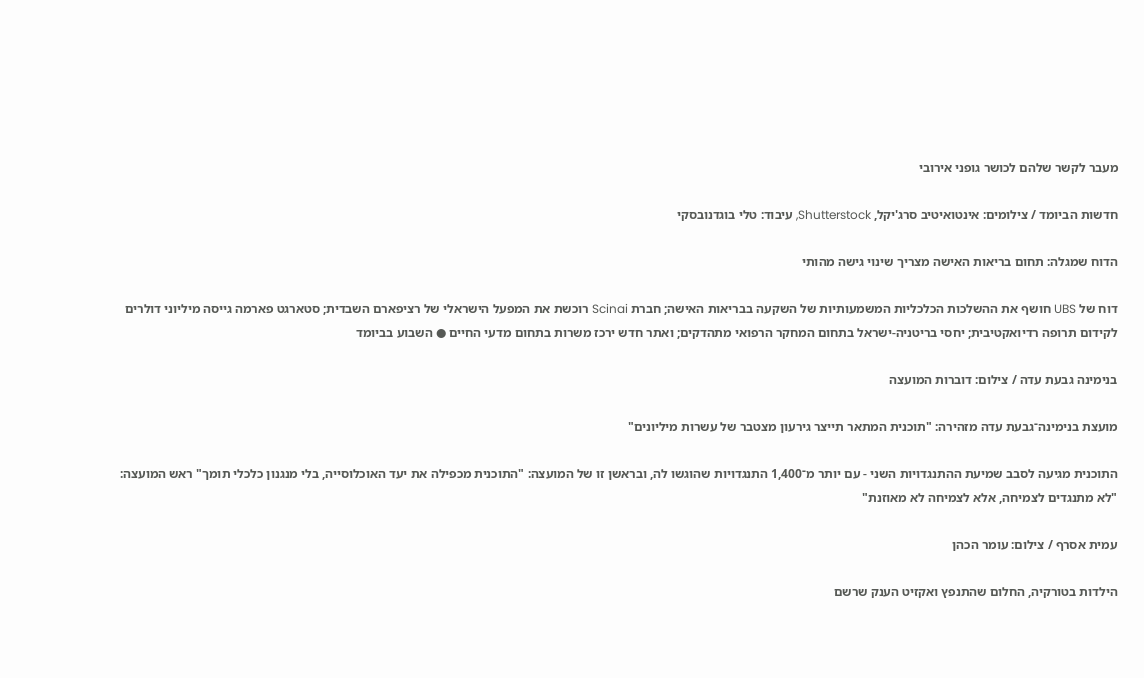מעבר לקשר שלהם לכושר גופני אירובי

חדשות הביומד / צילומים: אינטואיטיב סרג'יקל, Shutterstock, עיבוד: טלי בוגדנובסקי

הדוח שמגלה: תחום בריאות האישה מצריך שינוי גישה מהותי

דוח של UBS חושף את ההשלכות הכלכליות המשמעותיות של השקעה בבריאות האישה; חברת Scinai רוכשת את המפעל הישראלי של רציפארם השבדית; סטארגט פארמה גייסה מיליוני דולרים לקידום תרופה רדיואקטיבית; יחסי בריטניה-ישראל בתחום המחקר הרפואי מתהדקים; ואתר חדש ירכז משרות בתחום מדעי החיים ● השבוע בביומד

בנימינה גבעת עדה / צילום: דוברות המועצה

מועצת בנימינה־גבעת עדה מזהירה: "תוכנית המתאר תייצר גירעון מצטבר של עשרות מיליונים"

התוכנית מגיעה לסבב שמיעת ההתנגדויות השני - עם יותר מ־1,400 התנגדויות שהוגשו לה, ובראשן זו של המועצה: "התוכנית מכפילה את יעד האוכלוסייה, בלי מנגנון כלכלי תומך" ראש המועצה: "לא מתנגדים לצמיחה, אלא לצמיחה לא מאוזנת"

עמית אסרף / צילום: עומר הכהן

הילדות בטורקיה, החלום שהתנפץ ואקזיט הענק שרשם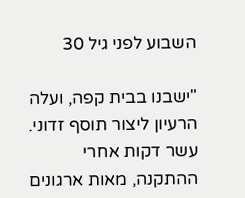השבוע לפני גיל 30

"ישבנו בבית קפה, ועלה הרעיון ליצור תוסף זדוני. עשר דקות אחרי ההתקנה, מאות ארגונים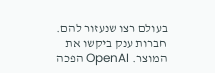בעולם רצו שנעזור להם. חברות ענק ביקשו את המוצר. OpenAI הפכה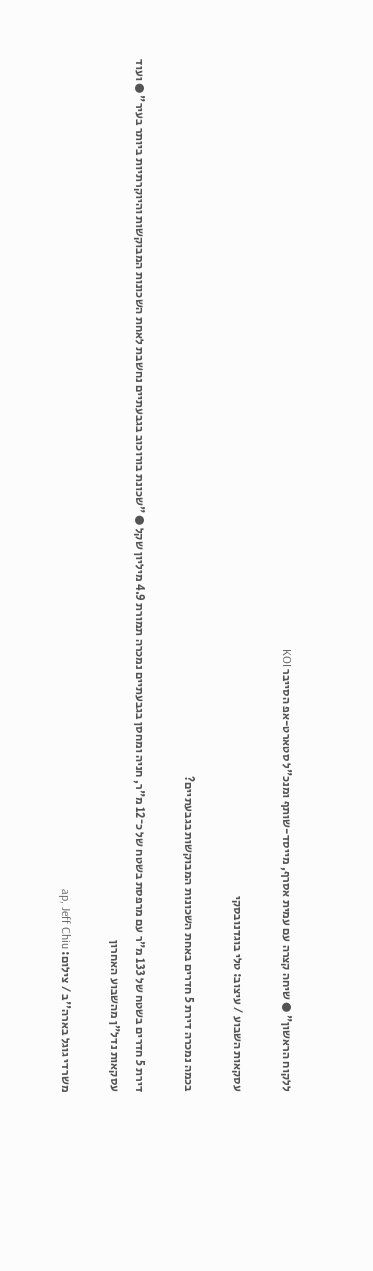ללקוח הראשון" ● שיחה קצרה עם עמית אסרף, מייסד-שותף ומנכ"ל סטארט-אפ הסייבר KOI

עסקאות השבוע / עיצוב: טלי בוגדנובסקי

בכמה נמכרה דירת 5 חדרים באחת השכונות המבוקשות בגבעתיים?

דירת 5 חדרים בשטח של 133 מ"ר עם מרפסת בשטח של כ־12 מ"ר, חניה ומחסן בגבעתיים נמכרה תמורת 4.9 מיליון שקל ● "שכונת בורוכוב בגבעתיים נחשבת לאחת השכונות המבוקשות והיוקרתיות ביותר בעיר" ● ועוד עסקאות נדל"ן מהשבוע האחרון

משרדי גוגל בארה''ב / צילום: ap, Jeff Chiu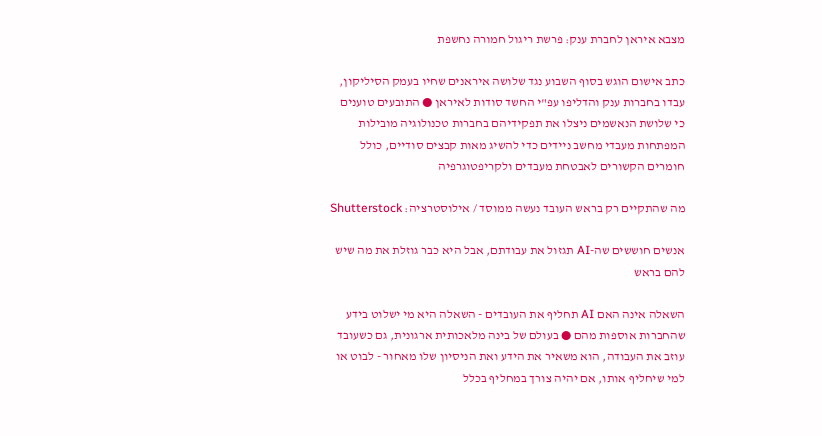מצבא איראן לחברת ענק: פרשת ריגול חמורה נחשפת

כתב אישום הוגש בסוף השבוע נגד שלושה איראנים שחיו בעמק הסיליקון, עבדו בחברות ענק והדליפו עפ"י החשד סודות לאיראן ● התובעים טוענים כי שלושת הנאשמים ניצלו את תפקידיהם בחברות טכנולוגיה מובילות המפתחות מעבדי מחשב ניידים כדי להשיג מאות קבצים סודיים, כולל חומרים הקשורים לאבטחת מעבדים ולקריפטוגרפיה

מה שהתקיים רק בראש העובד נעשה ממוסד / אילוסטרציה: Shutterstock

אנשים חוששים שה-AI תגזול את עבודתם, אבל היא כבר גוזלת את מה שיש להם בראש

השאלה אינה האם AI תחליף את העובדים - השאלה היא מי ישלוט בידע שהחברות אוספות מהם ● בעולם של בינה מלאכותית ארגונית, גם כשעובד עוזב את העבודה, הוא משאיר את הידע ואת הניסיון שלו מאחור - לבוט או למי שיחליף אותו, אם יהיה צורך במחליף בכלל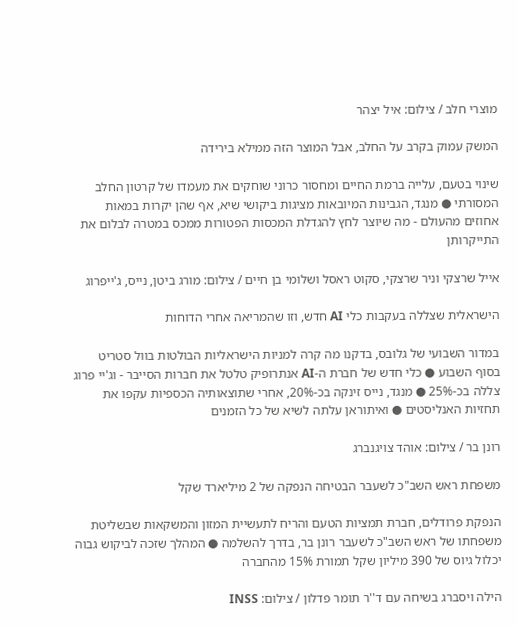מוצרי חלב / צילום: איל יצהר

המשק עמוק בקרב על החלב, אבל המוצר הזה ממילא בירידה

שינוי בטעם, עלייה ברמת החיים ומחסור כרוני שוחקים את מעמדו של קרטון החלב המסורתי ● מנגד, הגבינות המיובאות מציגות ביקושי שיא, אף שהן יקרות במאות אחוזים מהעולם - מה שיוצר לחץ להגדלת המכסות הפטורות ממכס במטרה לבלום את התייקרותן

אייל שרצקי וניר שרצקי, סקוט ראסל ושלומי בן חיים / צילום: מורג ביטן, נייס, ג'ייפרוג

הישראלית שצללה בעקבות כלי AI חדש, וזו שהמריאה אחרי הדוחות

במדור השבועי של גלובס, בדקנו מה קרה למניות הישראליות הבולטות בוול סטריט בסוף השבוע ● כלי חדש של חברת ה-AI אנתרופיק טלטל את חברות הסייבר - וג'יי פרוג צללה בכ-25% ● מנגד, נייס זינקה בכ-20%, אחרי שתוצאותיה הכספיות עקפו את תחזיות האנליסטים ● ואיתוראן עלתה לשיא של כל הזמנים

רונן בר / צילום: אוהד צויגנברג

משפחת ראש השב"כ לשעבר הבטיחה הנפקה של 2 מיליארד שקל

הנפקת פרודלים, חברת תמציות הטעם והריח לתעשיית המזון והמשקאות שבשליטת משפחתו של ראש השב"כ לשעבר רונן בר, בדרך להשלמה ● המהלך שזכה לביקוש גבוה יכלול גיוס של 390 מיליון שקל תמורת 15% מהחברה

הילה ויסברג בשיחה עם ד''ר תומר פדלון / צילום: INSS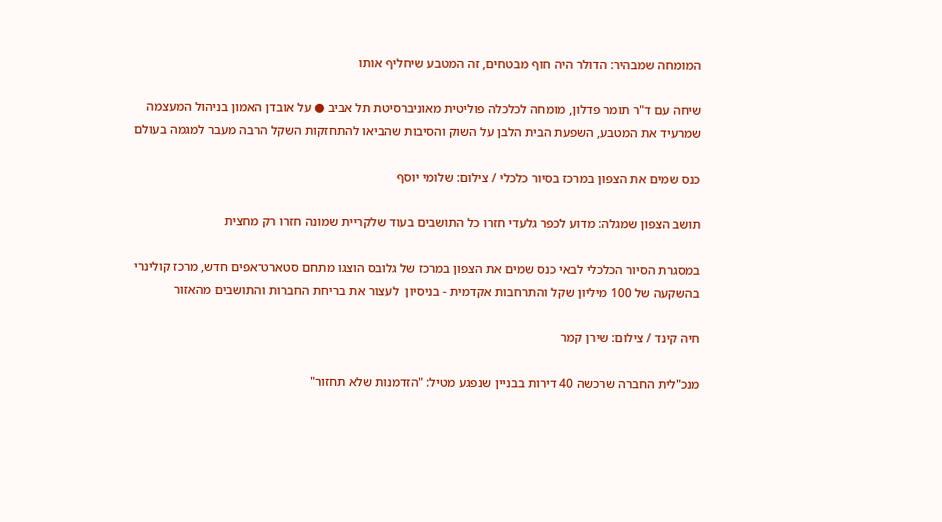המומחה שמבהיר: הדולר היה חוף מבטחים, זה המטבע שיחליף אותו

שיחה עם ד"ר תומר פדלון, מומחה לכלכלה פוליטית מאוניברסיטת תל אביב ● על אובדן האמון בניהול המעצמה שמרעיד את המטבע, השפעת הבית הלבן על השוק והסיבות שהביאו להתחזקות השקל הרבה מעבר למגמה בעולם

כנס שמים את הצפון במרכז בסיור כלכלי / צילום: שלומי יוסף

תושב הצפון שמגלה: מדוע לכפר גלעדי חזרו כל התושבים בעוד שלקריית שמונה חזרו רק מחצית

במסגרת הסיור הכלכלי לבאי כנס שמים את הצפון במרכז של גלובס הוצגו מתחם סטארט־אפים חדש, מרכז קולינרי בהשקעה של 100 מיליון שקל והתרחבות אקדמית - בניסיון  לעצור את בריחת החברות והתושבים מהאזור

חיה קינד / צילום: שירן קמר

מנכ"לית החברה שרכשה 40 דירות בבניין שנפגע מטיל: "הזדמנות שלא תחזור"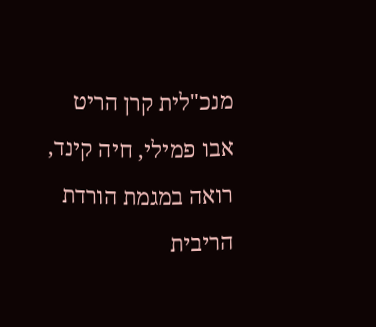מנכ"לית קרן הריט אבו פמילי, חיה קינד, רואה במגמת הורדת הריבית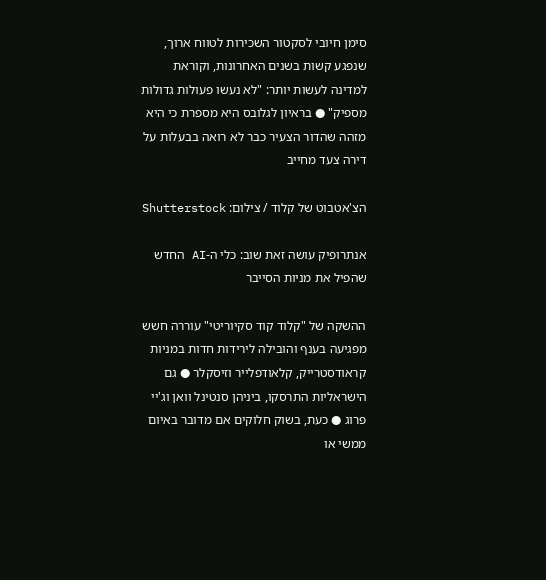סימן חיובי לסקטור השכירות לטווח ארוך, שנפגע קשות בשנים האחרונות, וקוראת למדינה לעשות יותר: "לא נעשו פעולות גדולות מספיק" ● בראיון לגלובס היא מספרת כי היא מזהה שהדור הצעיר כבר לא רואה בבעלות על דירה צעד מחייב

הצ'אטבוט של קלוד / צילום: Shutterstock

אנתרופיק עושה זאת שוב: כלי ה-AI החדש שהפיל את מניות הסייבר

ההשקה של "קלוד קוד סקיוריטי" עוררה חשש מפגיעה בענף והובילה לירידות חדות במניות קראודסטרייק, קלאודפלייר וזיסקלר ● גם הישראליות התרסקו, ביניהן סנטינל וואן וג'יי פרוג ● כעת, בשוק חלוקים אם מדובר באיום ממשי או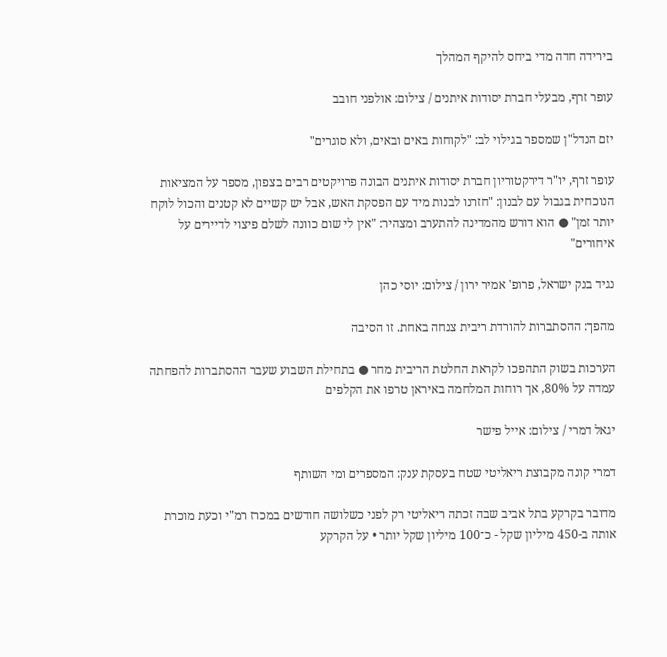בירידה חדה מדי ביחס להיקף המהלך

עופר זרף, מבעלי חברת יסודות איתנים / צילום: אולפני חובב

יזם הנדל"ן שמספר בגילוי לב: "לקוחות באים ובאים, ולא סוגרים"

עופר זרף, יו"ר דירקטוריון חברת יסודות איתנים הבונה פרויקטים רבים בצפון, מספר על המציאות הנוכחית בגבול עם לבנון: "חזרנו לבנות מיד עם הפסקת האש, אבל יש קשיים לא קטנים והכול לוקח יותר זמן" ● הוא דורש מהמדינה להתערב ומצהיר: "אין לי שום כוונה לשלם פיצוי לדיירים על איחורים"

נגיד בנק ישראל, פרופ' אמיר ירון / צילום: יוסי כהן

מהפך: ההסתברות להורדת ריבית צנחה באחת. זו הסיבה

הערכות בשוק התהפכו לקראת החלטת הריבית מחר ● בתחילת השבוע שעבר ההסתברות להפחתה עמדה על 80%, אך רוחות המלחמה באיראן טרפו את הקלפים

יגאל דמרי / צילום: אייל פישר

דמרי קונה מקבוצת ריאליטי שטח בעסקת ענק: המספרים ומי השותף

מדובר בקרקע בתל אביב שבה זכתה ריאליטי רק לפני כשלושה חודשים במכרז רמ"י וכעת מוכרת אותה ב-450 מיליון שקל - כ־100 מיליון שקל יותר • על הקרקע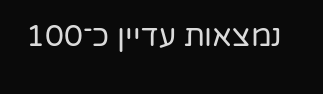נמצאות עדיין כ־100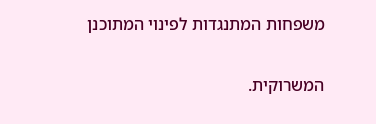משפחות המתנגדות לפינוי המתוכנן

המשרוקית.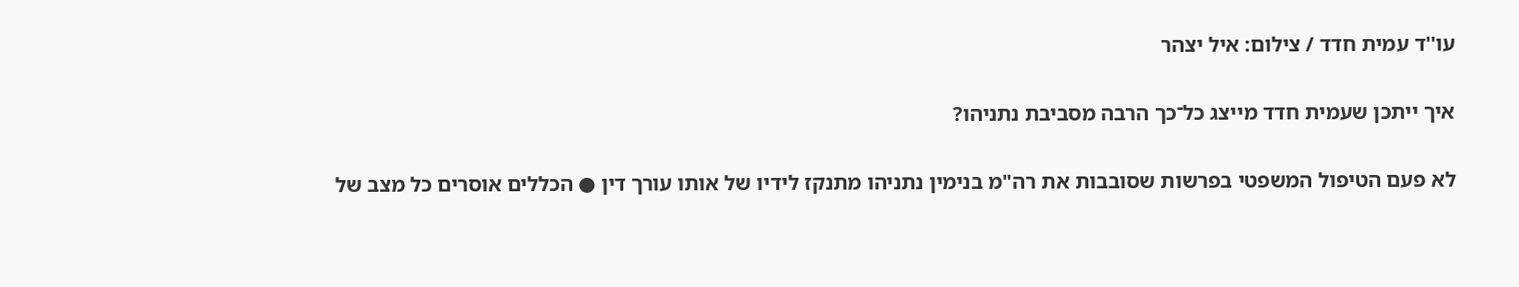עו''ד עמית חדד / צילום: איל יצהר

איך ייתכן שעמית חדד מייצג כל־כך הרבה מסביבת נתניהו?

לא פעם הטיפול המשפטי בפרשות שסובבות את רה"מ בנימין נתניהו מתנקז לידיו של אותו עורך דין ● הכללים אוסרים כל מצב של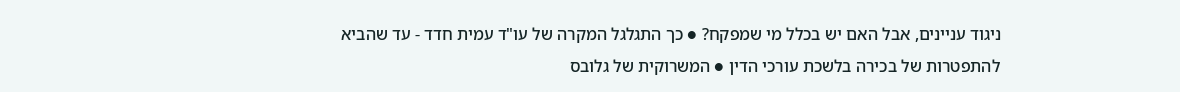ניגוד עניינים, אבל האם יש בכלל מי שמפקח? ● כך התגלגל המקרה של עו"ד עמית חדד - עד שהביא להתפטרות של בכירה בלשכת עורכי הדין ● המשרוקית של גלובס